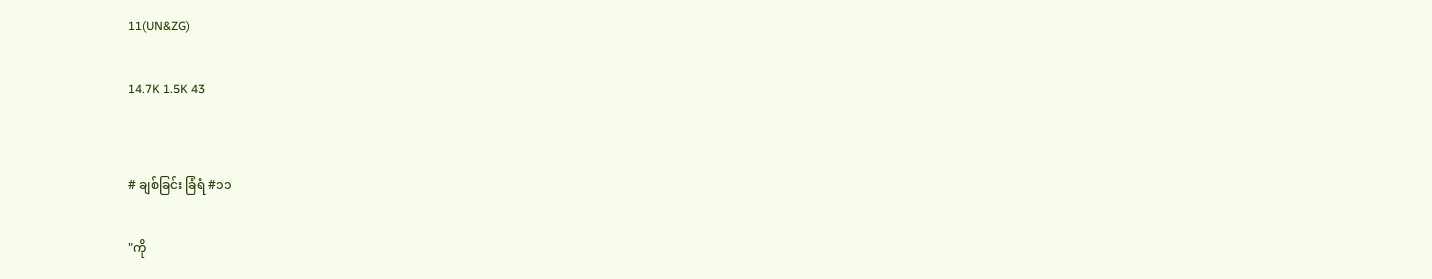11(UN&ZG)

14.7K 1.5K 43


# ချစ်ခြင်း ခြံရံ #၁၁

"ကို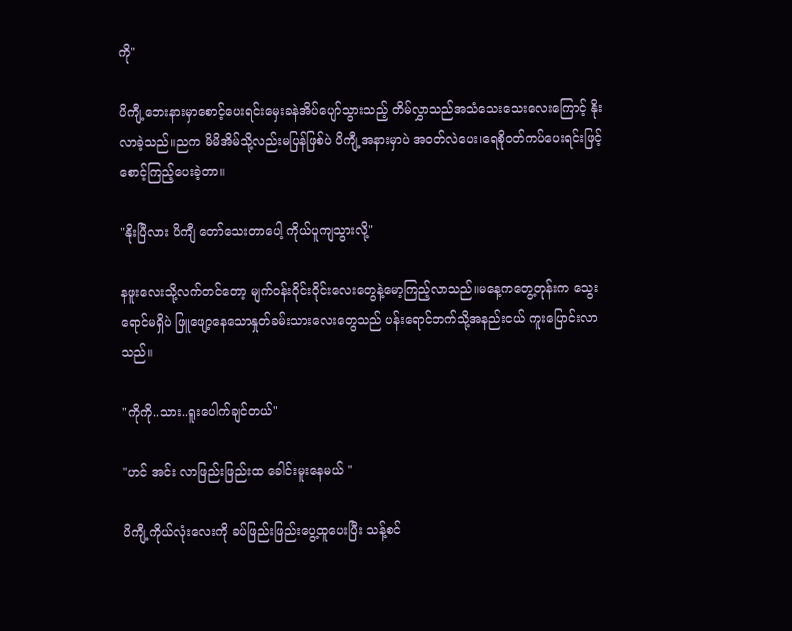ကို"

ပိကျီ့ဘေးနားမှာစောင့်ပေးရင်းမှေးခနဲအိပ်ပျော်သွားသည့် တိမ်လွှာသည်အသံသေးသေးလေးကြောင့် နိုးလာခဲ့သည်။ညက မိမိအိမ်သို့လည်းမပြန်ဖြစ်ပဲ ပိကျီ့အနားမှာပဲ အဝတ်လဲပေး၊ရေစိုဝတ်ကပ်ပေးရင်းဖြင့် စောင့်ကြည့်ပေးခဲ့တာ။

"နိုးပြီလား ပိကျီ တော်သေးတာပေါ့ ကိုယ်ပူကျသွားလို့"

နဖူးလေးသို့လက်တင်တော့ မျက်ဝန်းဝိုင်းဝိုင်းလေးတွေနဲ့မော့ကြည့်လာသည်။မနေ့ကတွေ့တုန်းက သွေးရောင်မရှိပဲ ဖြူဖျော့နေသောနှုတ်ခမ်းသားလေးတွေသည် ပန်းရောင်ဘက်သို့အနည်းငယ် ကူးပြောင်းလာသည်။

"ကိုကို..သား..ရူးပေါက်ချင်တယ်"

"ဟင် အင်း လာဖြည်းဖြည်းထ ခေါင်းမူးနေမယ် "

ပိကျီ့ကိုယ်လုံးလေးကို ခပ်ဖြည်းဖြည်းပွေ့ထူပေးပြီး သန့်စင်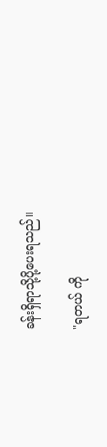ခန်းရှိရာသို့ပို့ပေးရသည်။

"ရတယ် ကို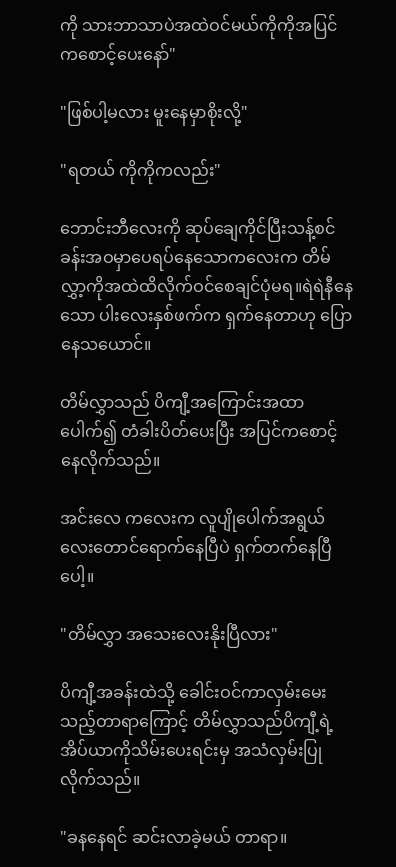ကို သားဘာသာပဲအထဲဝင်မယ်ကိုကိုအပြင်ကစောင့်ပေးနော်"

"ဖြစ်ပါ့မလား မူးနေမှာစိုးလို့"

"ရတယ် ကိုကိုကလည်း"

ဘောင်းဘီလေးကို ဆုပ်ချေကိုင်ပြီးသန့်စင်ခန်းအဝမှာပေရပ်နေသောကလေးက တိမ်လွှာ့ကိုအထဲထိလိုက်ဝင်စေချင်ပုံမရ။ရဲရဲနီနေသော ပါးလေးနှစ်ဖက်က ရှက်နေတာဟု ပြောနေသယောင်။

တိမ်လွှာသည် ပိကျီ့အကြောင်းအထာပေါက်၍ တံခါးပိတ်ပေးပြီး အပြင်ကစောင့်နေလိုက်သည်။

အင်းလေ ကလေးက လူပျိုပေါက်အရွယ်လေးတောင်ရောက်နေပြီပဲ ရှက်တက်နေပြီပေါ့။

"တိမ်လွှာ အသေးလေးနိုးပြီလား"

ပိကျီ့အခန်းထဲသို့ ခေါင်းဝင်ကာလှမ်းမေးသည့်တာရာကြောင့် တိမ်လွှာသည်ပိကျီ့ရဲ့အိပ်ယာကိုသိမ်းပေးရင်းမှ အသံလှမ်းပြုလိုက်သည်။

"ခနနေရင် ဆင်းလာခဲ့မယ် တာရာ။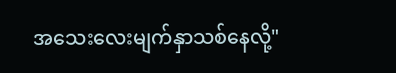အသေးလေးမျက်နှာသစ်နေလို့"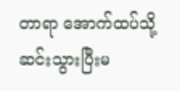တာရာ အောက်ထပ်သို့ဆင်းသွားပြီးမ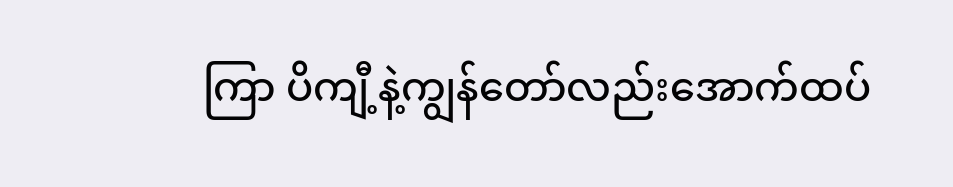ကြာ ပိကျီ့နဲ့ကျွန်တော်လည်းအောက်ထပ်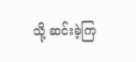သို့ ဆင်းခဲ့ကြ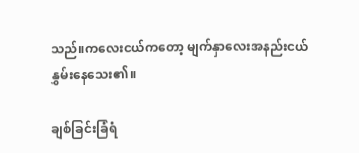သည်။ကလေးငယ်ကတော့ မျက်နှာလေးအနည်းငယ်နွှမ်းနေသေး၏။

ချစ်ခြင်းခြံရံ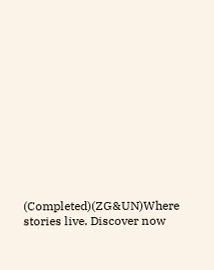(Completed)(ZG&UN)Where stories live. Discover now